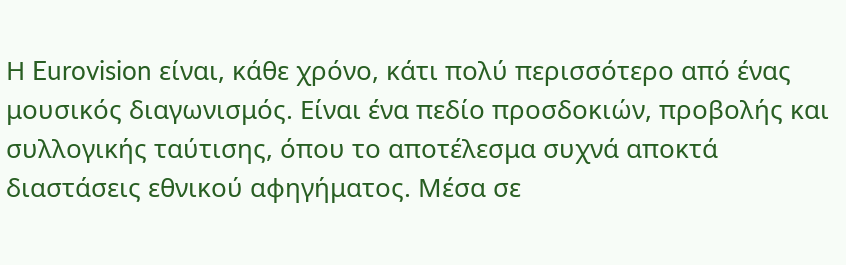Η Eurovision είναι, κάθε χρόνο, κάτι πολύ περισσότερο από ένας μουσικός διαγωνισμός. Είναι ένα πεδίο προσδοκιών, προβολής και συλλογικής ταύτισης, όπου το αποτέλεσμα συχνά αποκτά διαστάσεις εθνικού αφηγήματος. Μέσα σε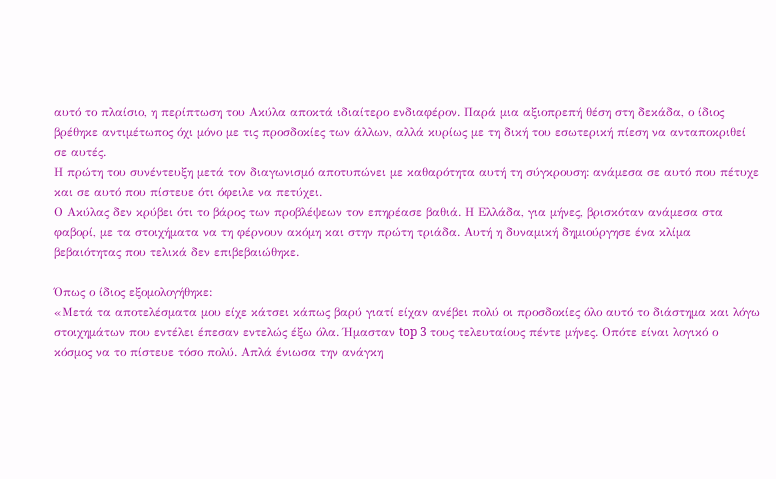αυτό το πλαίσιο, η περίπτωση του Ακύλα αποκτά ιδιαίτερο ενδιαφέρον. Παρά μια αξιοπρεπή θέση στη δεκάδα, ο ίδιος βρέθηκε αντιμέτωπος όχι μόνο με τις προσδοκίες των άλλων, αλλά κυρίως με τη δική του εσωτερική πίεση να ανταποκριθεί σε αυτές.
Η πρώτη του συνέντευξη μετά τον διαγωνισμό αποτυπώνει με καθαρότητα αυτή τη σύγκρουση: ανάμεσα σε αυτό που πέτυχε και σε αυτό που πίστευε ότι όφειλε να πετύχει.
Ο Ακύλας δεν κρύβει ότι το βάρος των προβλέψεων τον επηρέασε βαθιά. Η Ελλάδα, για μήνες, βρισκόταν ανάμεσα στα φαβορί, με τα στοιχήματα να τη φέρνουν ακόμη και στην πρώτη τριάδα. Αυτή η δυναμική δημιούργησε ένα κλίμα βεβαιότητας που τελικά δεν επιβεβαιώθηκε.

Όπως ο ίδιος εξομολογήθηκε:
«Μετά τα αποτελέσματα μου είχε κάτσει κάπως βαρύ γιατί είχαν ανέβει πολύ οι προσδοκίες όλο αυτό το διάστημα και λόγω στοιχημάτων που εντέλει έπεσαν εντελώς έξω όλα. Ήμασταν top 3 τους τελευταίους πέντε μήνες. Οπότε είναι λογικό ο κόσμος να το πίστευε τόσο πολύ. Απλά ένιωσα την ανάγκη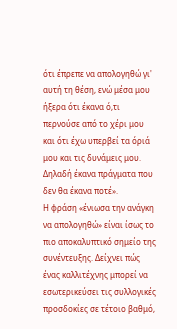ότι έπρεπε να απολογηθώ γι' αυτή τη θέση, ενώ μέσα μου ήξερα ότι έκανα ό,τι περνούσε από το χέρι μου και ότι έχω υπερβεί τα όριά μου και τις δυνάμεις μου. Δηλαδή έκανα πράγματα που δεν θα έκανα ποτέ».
Η φράση «ένιωσα την ανάγκη να απολογηθώ» είναι ίσως το πιο αποκαλυπτικό σημείο της συνέντευξης. Δείχνει πώς ένας καλλιτέχνης μπορεί να εσωτερικεύσει τις συλλογικές προσδοκίες σε τέτοιο βαθμό,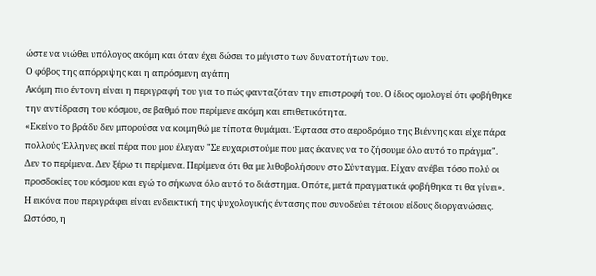ώστε να νιώθει υπόλογος ακόμη και όταν έχει δώσει το μέγιστο των δυνατοτήτων του.
Ο φόβος της απόρριψης και η απρόσμενη αγάπη
Ακόμη πιο έντονη είναι η περιγραφή του για το πώς φανταζόταν την επιστροφή του. Ο ίδιος ομολογεί ότι φοβήθηκε την αντίδραση του κόσμου, σε βαθμό που περίμενε ακόμη και επιθετικότητα.
«Εκείνο το βράδυ δεν μπορούσα να κοιμηθώ με τίποτα θυμάμαι. Έφτασα στο αεροδρόμιο της Βιέννης και είχε πάρα πολλούς Έλληνες εκεί πέρα που μου έλεγαν "Σε ευχαριστούμε που μας έκανες να το ζήσουμε όλο αυτό το πράγμα". Δεν το περίμενα. Δεν ξέρω τι περίμενα. Περίμενα ότι θα με λιθοβολήσουν στο Σύνταγμα. Είχαν ανέβει τόσο πολύ οι προσδοκίες του κόσμου και εγώ το σήκωνα όλο αυτό το διάστημα. Οπότε, μετά πραγματικά φοβήθηκα τι θα γίνει».
Η εικόνα που περιγράφει είναι ενδεικτική της ψυχολογικής έντασης που συνοδεύει τέτοιου είδους διοργανώσεις. Ωστόσο, η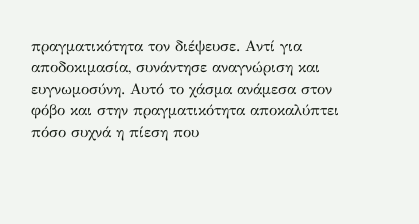πραγματικότητα τον διέψευσε. Αντί για αποδοκιμασία, συνάντησε αναγνώριση και ευγνωμοσύνη. Αυτό το χάσμα ανάμεσα στον φόβο και στην πραγματικότητα αποκαλύπτει πόσο συχνά η πίεση που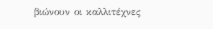βιώνουν οι καλλιτέχνες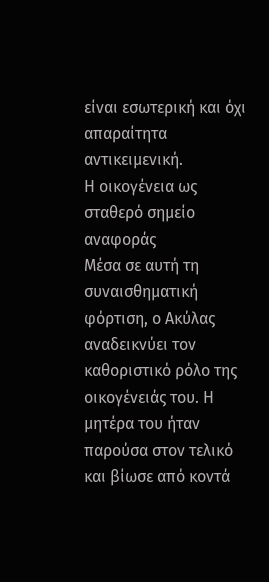είναι εσωτερική και όχι απαραίτητα αντικειμενική.
Η οικογένεια ως σταθερό σημείο αναφοράς
Μέσα σε αυτή τη συναισθηματική φόρτιση, ο Ακύλας αναδεικνύει τον καθοριστικό ρόλο της οικογένειάς του. Η μητέρα του ήταν παρούσα στον τελικό και βίωσε από κοντά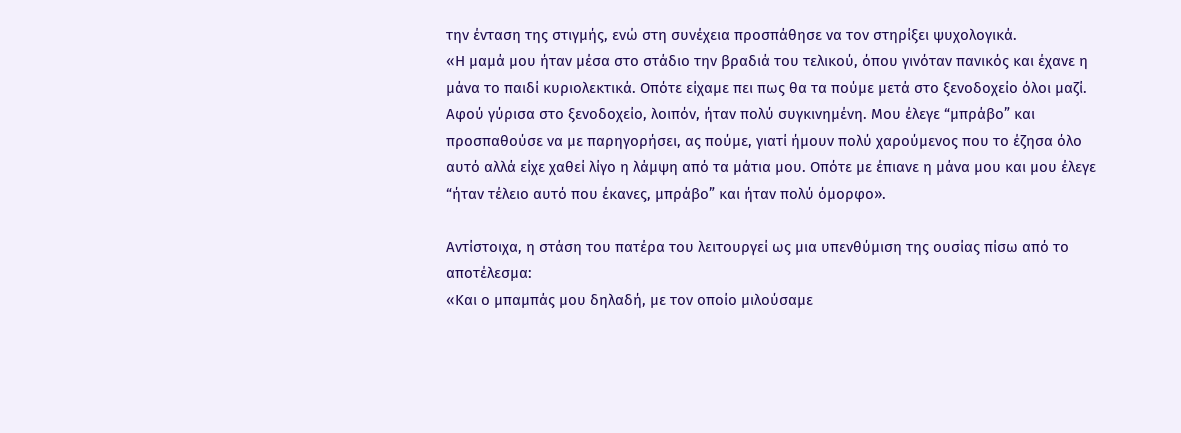την ένταση της στιγμής, ενώ στη συνέχεια προσπάθησε να τον στηρίξει ψυχολογικά.
«Η μαμά μου ήταν μέσα στο στάδιο την βραδιά του τελικού, όπου γινόταν πανικός και έχανε η μάνα το παιδί κυριολεκτικά. Οπότε είχαμε πει πως θα τα πούμε μετά στο ξενοδοχείο όλοι μαζί. Αφού γύρισα στο ξενοδοχείο, λοιπόν, ήταν πολύ συγκινημένη. Μου έλεγε “μπράβο” και προσπαθούσε να με παρηγορήσει, ας πούμε, γιατί ήμουν πολύ χαρούμενος που το έζησα όλο αυτό αλλά είχε χαθεί λίγο η λάμψη από τα μάτια μου. Οπότε με έπιανε η μάνα μου και μου έλεγε “ήταν τέλειο αυτό που έκανες, μπράβο” και ήταν πολύ όμορφο».

Αντίστοιχα, η στάση του πατέρα του λειτουργεί ως μια υπενθύμιση της ουσίας πίσω από το αποτέλεσμα:
«Και ο μπαμπάς μου δηλαδή, με τον οποίο μιλούσαμε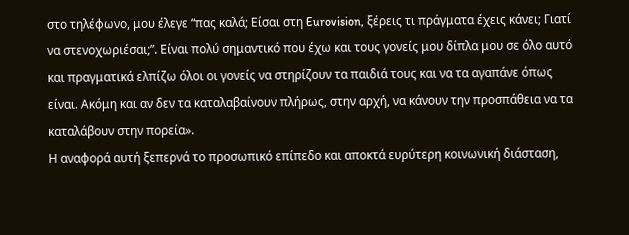στο τηλέφωνο, μου έλεγε “πας καλά; Είσαι στη Eurovision, ξέρεις τι πράγματα έχεις κάνει; Γιατί να στενοχωριέσαι;”. Είναι πολύ σημαντικό που έχω και τους γονείς μου δίπλα μου σε όλο αυτό και πραγματικά ελπίζω όλοι οι γονείς να στηρίζουν τα παιδιά τους και να τα αγαπάνε όπως είναι. Ακόμη και αν δεν τα καταλαβαίνουν πλήρως, στην αρχή, να κάνουν την προσπάθεια να τα καταλάβουν στην πορεία».
Η αναφορά αυτή ξεπερνά το προσωπικό επίπεδο και αποκτά ευρύτερη κοινωνική διάσταση,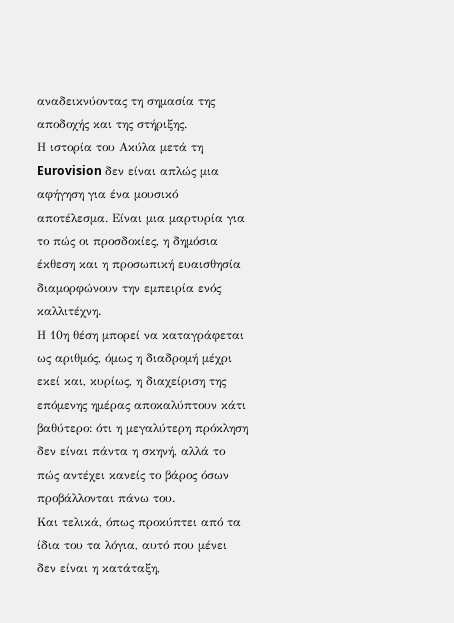αναδεικνύοντας τη σημασία της αποδοχής και της στήριξης.
Η ιστορία του Ακύλα μετά τη Eurovision δεν είναι απλώς μια αφήγηση για ένα μουσικό αποτέλεσμα. Είναι μια μαρτυρία για το πώς οι προσδοκίες, η δημόσια έκθεση και η προσωπική ευαισθησία διαμορφώνουν την εμπειρία ενός καλλιτέχνη.
Η 10η θέση μπορεί να καταγράφεται ως αριθμός, όμως η διαδρομή μέχρι εκεί και, κυρίως, η διαχείριση της επόμενης ημέρας αποκαλύπτουν κάτι βαθύτερο: ότι η μεγαλύτερη πρόκληση δεν είναι πάντα η σκηνή, αλλά το πώς αντέχει κανείς το βάρος όσων προβάλλονται πάνω του.
Και τελικά, όπως προκύπτει από τα ίδια του τα λόγια, αυτό που μένει δεν είναι η κατάταξη,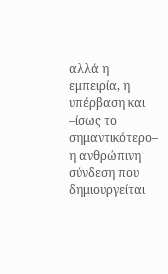αλλά η εμπειρία, η υπέρβαση και –ίσως το σημαντικότερο– η ανθρώπινη σύνδεση που δημιουργείται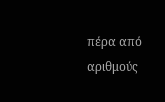πέρα από αριθμούς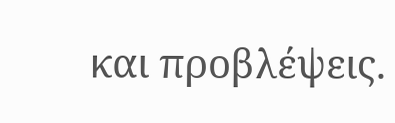και προβλέψεις.